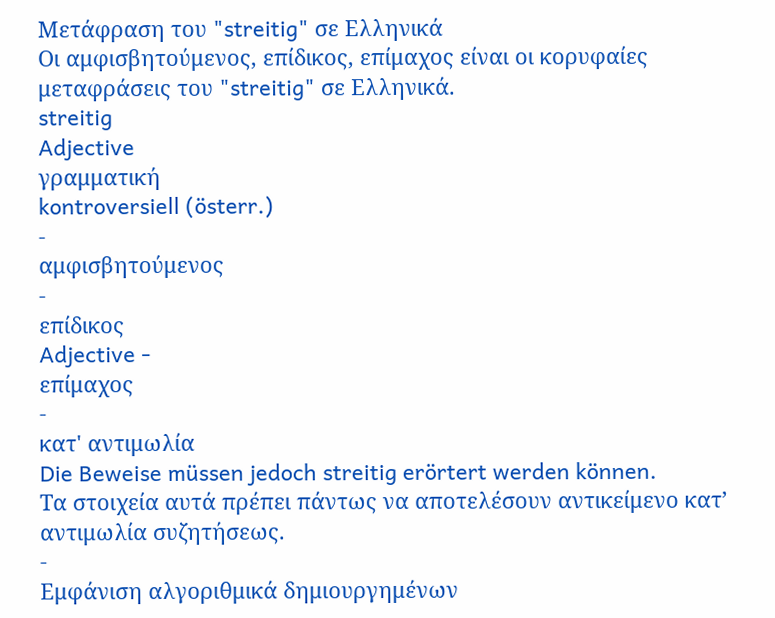Μετάφραση του "streitig" σε Ελληνικά
Οι αμφισβητούμενος, επίδικος, επίμαχος είναι οι κορυφαίες μεταφράσεις του "streitig" σε Ελληνικά.
streitig
Adjective
γραμματική
kontroversiell (österr.)
-
αμφισβητούμενος
-
επίδικος
Adjective -
επίμαχος
-
κατ' αντιμωλία
Die Beweise müssen jedoch streitig erörtert werden können.
Τα στοιχεία αυτά πρέπει πάντως να αποτελέσουν αντικείμενο κατ’ αντιμωλία συζητήσεως.
-
Εμφάνιση αλγοριθμικά δημιουργημένων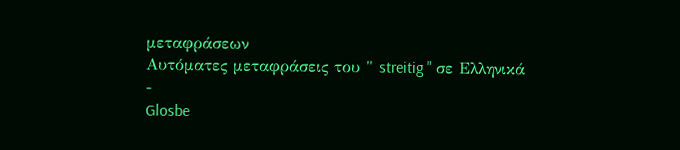μεταφράσεων
Αυτόματες μεταφράσεις του " streitig " σε Ελληνικά
-
Glosbe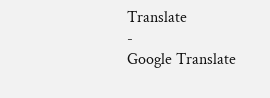Translate
-
Google Translate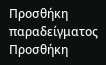Προσθήκη παραδείγματος
Προσθήκη